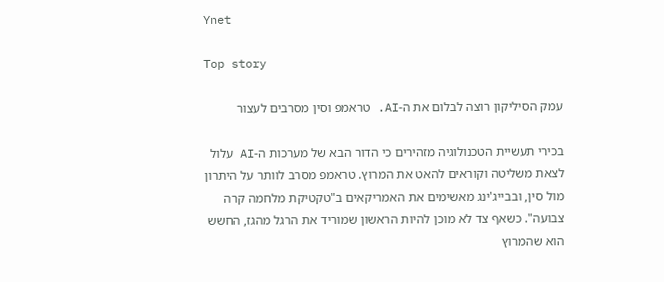Ynet

Top story

עמק הסיליקון רוצה לבלום את ה-AI. טראמפ וסין מסרבים לעצור

בכירי תעשיית הטכנולוגיה מזהירים כי הדור הבא של מערכות ה-AI עלול לצאת משליטה וקוראים להאט את המרוץ. טראמפ מסרב לוותר על היתרון מול סין, ובבייג'ינג מאשימים את האמריקאים ב"טקטיקת מלחמה קרה צבועה". כשאף צד לא מוכן להיות הראשון שמוריד את הרגל מהגז, החשש הוא שהמרוץ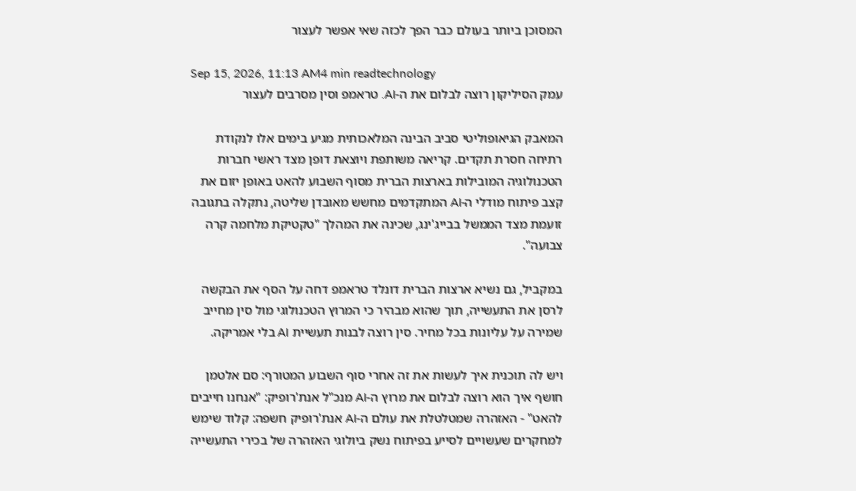המסוכן ביותר בעולם כבר הפך לכזה שאי אפשר לעצור

Sep 15, 2026, 11:13 AM4 min readtechnology
עמק הסיליקון רוצה לבלום את ה-AI. טראמפ וסין מסרבים לעצור

המאבק הגיאופוליטי סביב הבינה המלאכותית מגיע בימים אלו לנקודת רתיחה חסרת תקדים. קריאה משותפת ויוצאת דופן מצד ראשי חברות הטכנולוגיה המובילות בארצות הברית מסוף השבוע להאט באופן יזום את קצב פיתוח מודלי ה-AI המתקדמים מחשש מאובדן שליטה, נתקלה בתגובה זועמת מצד הממשל בבייג'ינג, שכינה את המהלך "טקטיקת מלחמה קרה צבועה".

במקביל, גם נשיא ארצות הברית דונלד טראמפ דחה על הסף את הבקשה לרסן את התעשייה, תוך שהוא מבהיר כי המרוץ הטכנולוגי מול סין מחייב שמירה על עליונות בכל מחיר. סין רוצה לבנות תעשיית AI בלי אמריקה.

ויש לה תוכנית איך לעשות את זה אחרי סוף השבוע המטורף: סם אלטמן חושף איך הוא רוצה לבלום את מרוץ ה-AI מנכ"ל אנת'רופיק: "אנחנו חייבים להאט" - האזהרה שמטלטלת את עולם ה-AI אנת'רופיק חשפה: קלוד שימש למחקרים שעשויים לסייע בפיתוח נשק ביולוגי האזהרה של בכירי התעשייה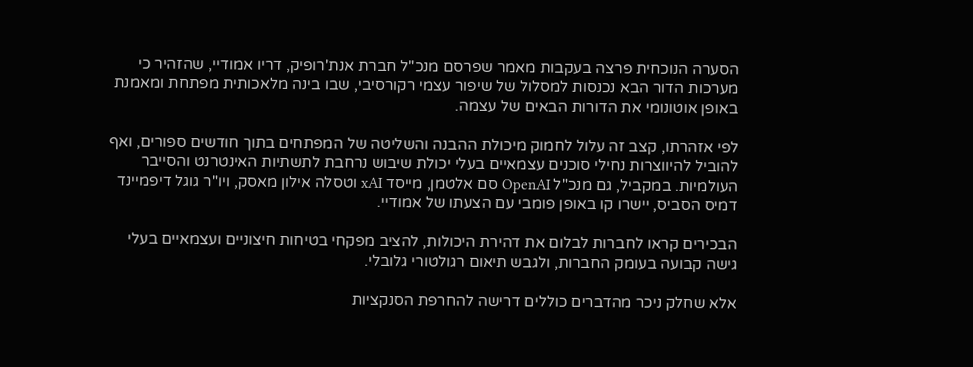הסערה הנוכחית פרצה בעקבות מאמר שפרסם מנכ"ל חברת אנת'רופיק, דריו אמודיי, שהזהיר כי מערכות הדור הבא נכנסות למסלול של שיפור עצמי רקורסיבי, שבו בינה מלאכותית מפתחת ומאמנת באופן אוטונומי את הדורות הבאים של עצמה.

לפי אזהרתו, קצב זה עלול לחמוק מיכולת ההבנה והשליטה של המפתחים בתוך חודשים ספורים, ואף להוביל להיווצרות נחילי סוכנים עצמאיים בעלי יכולת שיבוש נרחבת לתשתיות האינטרנט והסייבר העולמיות. במקביל, גם מנכ"ל OpenAI סם אלטמן, מייסד xAI וטסלה אילון מאסק, ויו"ר גוגל דיפמיינד דמיס הסביס, יישרו קו באופן פומבי עם הצעתו של אמודיי.

הבכירים קראו לחברות לבלום את דהירת היכולות, להציב מפקחי בטיחות חיצוניים ועצמאיים בעלי גישה קבועה בעומק החברות, ולגבש תיאום רגולטורי גלובלי.

אלא שחלק ניכר מהדברים כוללים דרישה להחרפת הסנקציות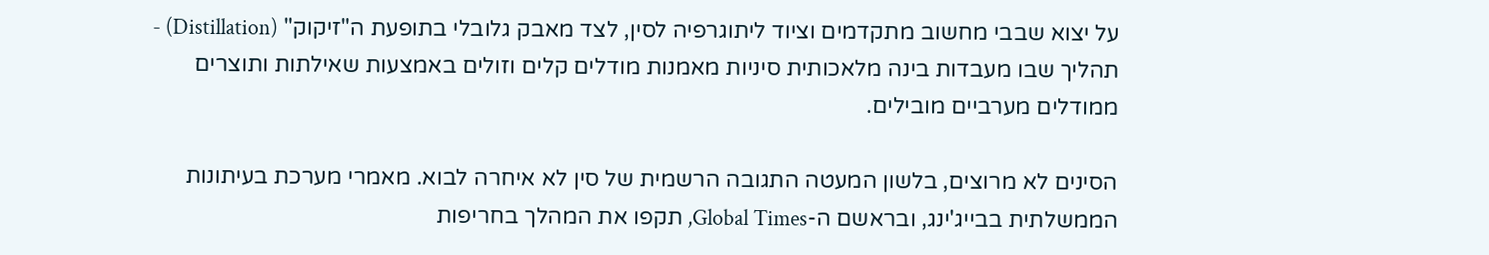על יצוא שבבי מחשוב מתקדמים וציוד ליתוגרפיה לסין, לצד מאבק גלובלי בתופעת ה"זיקוק" (Distillation) - תהליך שבו מעבדות בינה מלאכותית סיניות מאמנות מודלים קלים וזולים באמצעות שאילתות ותוצרים ממודלים מערביים מובילים.

הסינים לא מרוצים, בלשון המעטה התגובה הרשמית של סין לא איחרה לבוא. מאמרי מערכת בעיתונות הממשלתית בבייג'ינג, ובראשם ה-Global Times, תקפו את המהלך בחריפות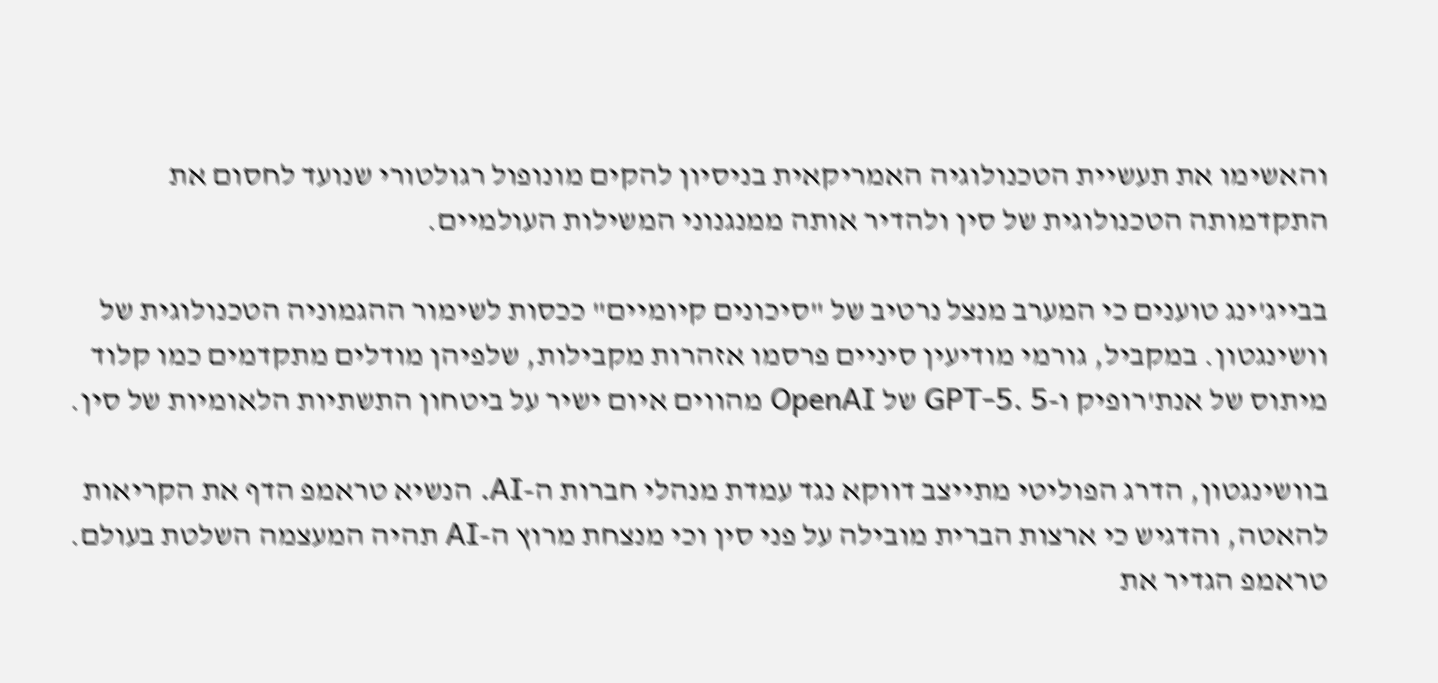והאשימו את תעשיית הטכנולוגיה האמריקאית בניסיון להקים מונופול רגולטורי שנועד לחסום את התקדמותה הטכנולוגית של סין ולהדיר אותה ממנגנוני המשילות העולמיים.

בבייג'ינג טוענים כי המערב מנצל נרטיב של "סיכונים קיומיים" ככסות לשימור ההגמוניה הטכנולוגית של וושינגטון. במקביל, גורמי מודיעין סיניים פרסמו אזהרות מקבילות, שלפיהן מודלים מתקדמים כמו קלוד מיתוס של אנת'רופיק ו-GPT-5. 5 של OpenAI מהווים איום ישיר על ביטחון התשתיות הלאומיות של סין.

בוושינגטון, הדרג הפוליטי מתייצב דווקא נגד עמדת מנהלי חברות ה-AI. הנשיא טראמפ הדף את הקריאות להאטה, והדגיש כי ארצות הברית מובילה על פני סין וכי מנצחת מרוץ ה-AI תהיה המעצמה השלטת בעולם. טראמפ הגדיר את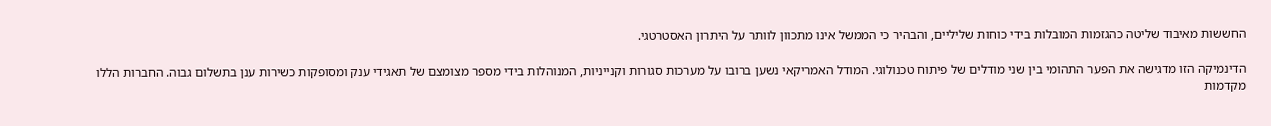החששות מאיבוד שליטה כהגזמות המובלות בידי כוחות שליליים, והבהיר כי הממשל אינו מתכוון לוותר על היתרון האסטרטגי.

הדינמיקה הזו מדגישה את הפער התהומי בין שני מודלים של פיתוח טכנולוגי. המודל האמריקאי נשען ברובו על מערכות סגורות וקנייניות, המנוהלות בידי מספר מצומצם של תאגידי ענק ומסופקות כשירות ענן בתשלום גבוה. החברות הללו מקדמות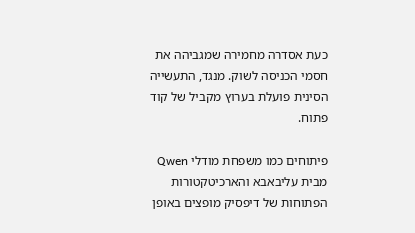כעת אסדרה מחמירה שמגביהה את חסמי הכניסה לשוק. מנגד, התעשייה הסינית פועלת בערוץ מקביל של קוד פתוח.

פיתוחים כמו משפחת מודלי Qwen מבית עליבאבא והארכיטקטורות הפתוחות של דיפסיק מופצים באופן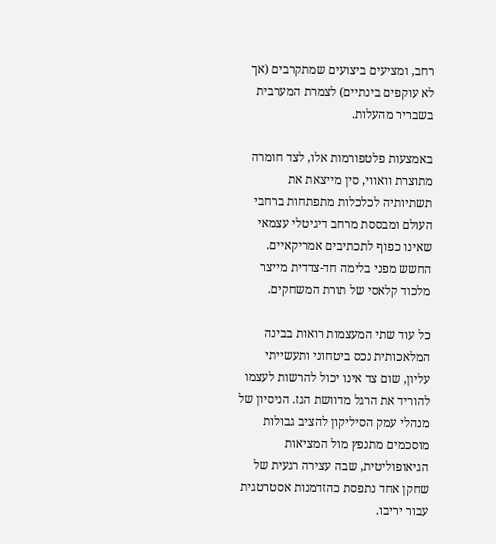רחב, ומציעים ביצועים שמתקרבים (אך לא עוקפים בינתיים) לצמרת המערבית בשבריר מהעלות.

באמצעות פלטפורמות אלו, לצד חומרה מתוצרת וואווי, סין מייצאת את תשתיותיה לכלכלות מתפתחות ברחבי העולם ומבססת מרחב דיגיטלי עצמאי שאינו כפוף לתכתיבים אמריקאיים. החשש מפני בלימה חד-צדדית מייצר מלכוד קלאסי של תורת המשחקים.

כל עוד שתי המעצמות רואות בבינה המלאכותית נכס ביטחוני ותעשייתי עליון, שום צד אינו יכול להרשות לעצמו להוריד את הרגל מדוושת הגז. הניסיון של מנהלי עמק הסיליקון להציב גבולות מוסכמים מתנפץ מול המציאות הגיאופוליטית, שבה עצירה רגעית של שחקן אחד נתפסת כהזדמנות אסטרטגית עבור יריבו.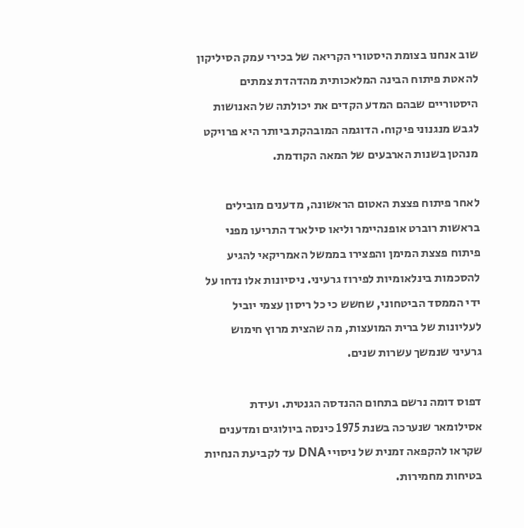שוב אנחנו בצומת היסטורי הקריאה של בכירי עמק הסיליקון להאטת פיתוח הבינה המלאכותית מהדהדת צמתים היסטוריים שבהם המדע הקדים את יכולתה של האנושות לגבש מנגנוני פיקוח. הדוגמה המובהקת ביותר היא פרויקט מנהטן בשנות הארבעים של המאה הקודמת.

לאחר פיתוח פצצת האטום הראשונה, מדענים מובילים בראשות רוברט אופנהיימר וליאו סילארד התריעו מפני פיתוח פצצת המימן והפצירו בממשל האמריקאי להגיע להסכמות בינלאומיות לפירוז גרעיני. ניסיונות אלו נדחו על ידי הממסד הביטחוני, שחשש כי כל ריסון עצמי יוביל לעליונות של ברית המועצות, מה שהצית מרוץ חימוש גרעיני שנמשך עשרות שנים.

דפוס דומה נרשם בתחום ההנדסה הגנטית. ועידת אסילומאר שנערכה בשנת 1975 כינסה ביולוגים ומדענים שקראו להקפאה זמנית של ניסויי DNA עד לקביעת הנחיות בטיחות מחמירות.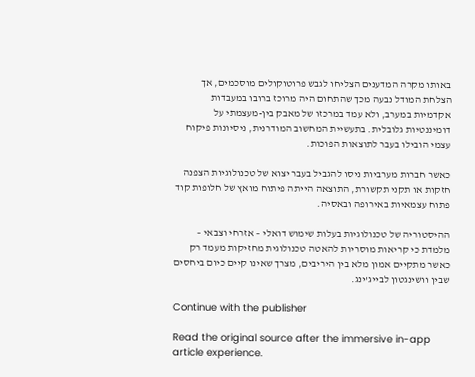באותו מקרה המדענים הצליחו לגבש פרוטוקולים מוסכמים, אך הצלחת המודל נבעה מכך שהתחום היה מרוכז ברובו במעבדות אקדמיות במערב, ולא עמד במרכזו של מאבק בין-מעצמתי על דומיננטיות גלובלית. בתעשיית המחשוב המודרנית, ניסיונות פיקוח עצמי הובילו בעבר לתוצאות הפוכות.

כאשר חברות מערביות ניסו להגביל בעבר יצוא של טכנולוגיות הצפנה חזקות או תקני תקשורת, התוצאה הייתה פיתוח מואץ של חלופות קוד פתוח עצמאיות באירופה ובאסיה.

ההיסטוריה של טכנולוגיות בעלות שימוש דואלי – אזרחי וצבאי – מלמדת כי קריאות מוסריות להאטה טכנולוגית מחזיקות מעמד רק כאשר מתקיים אמון מלא בין היריבים, מצרך שאינו קיים כיום ביחסים שבין וושינגטון לבייג'ינג.

Continue with the publisher

Read the original source after the immersive in-app article experience.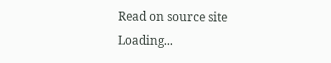Read on source site
Loading...